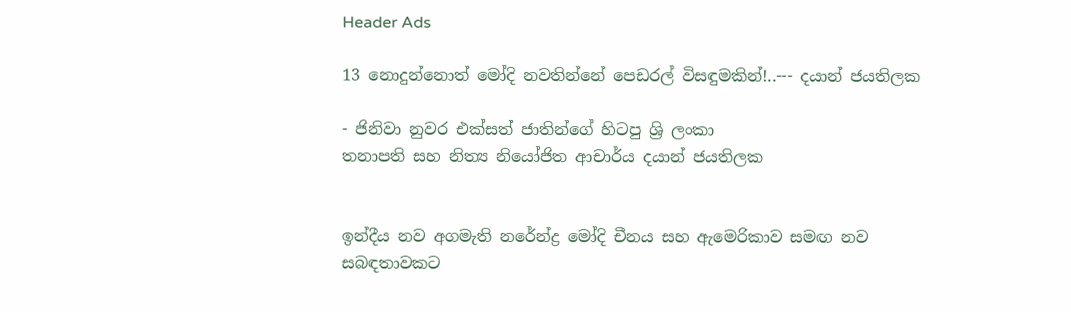Header Ads

13 නොදුන්නොත් මෝදි නවතින්නේ පෙඩරල් විසඳුමකින්!..--- දයාන් ජයතිලක

- ජිනිවා නුවර එක්‌සත් ජාතින්ගේ හිටපු ශ්‍රි ලංකා
තනාපති සහ නිත්‍ය නියෝජිත ආචාර්ය දයාන් ජයතිලක


ඉන්දීය නව අගමැති නරේන්ද්‍ර මෝදි චීනය සහ ඇමෙරිකාව සමඟ නව සබඳතාවකට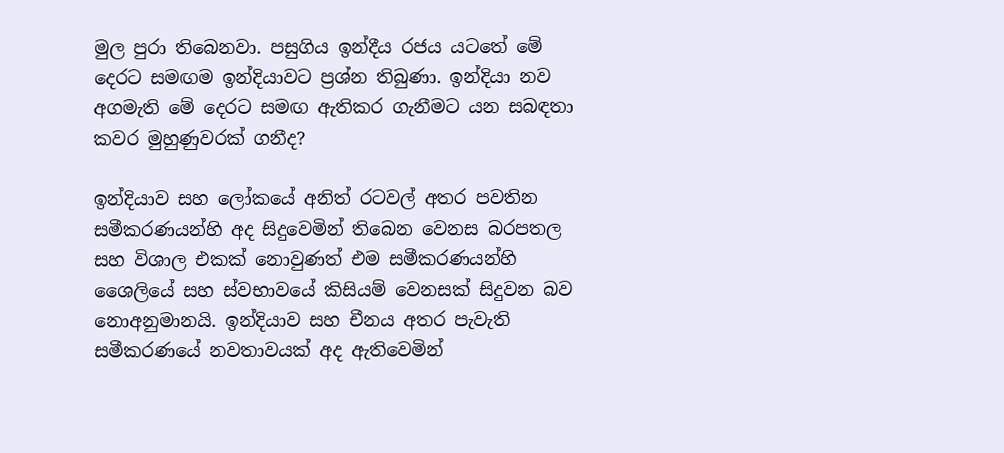මුල පුරා තිබෙනවා. පසුගිය ඉන්දීය රජය යටතේ මේ දෙරට සමඟම ඉන්දියාවට ප්‍රශ්න තිබුණා. ඉන්දියා නව අගමැති මේ දෙරට සමඟ ඇතිකර ගැනීමට යන සබඳතා කවර මුහුණුවරක්‌ ගනීද?

ඉන්දියාව සහ ලෝකයේ අනිත් රටවල් අතර පවතින සමීකරණයන්හි අද සිදුවෙමින් තිබෙන වෙනස බරපතල සහ විශාල එකක්‌ නොවුණත් එම සමීකරණයන්හි ශෛලියේ සහ ස්‌වභාවයේ කිසියම් වෙනසක්‌ සිදුවන බව නොඅනුමානයි. ඉන්දියාව සහ චීනය අතර පැවැති සමීකරණයේ නවතාවයක්‌ අද ඇතිවෙමින්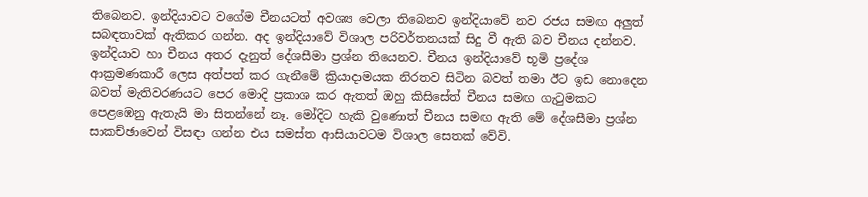තිබෙනව. ඉන්දියාවට වගේම චීනයටත් අවශ්‍ය වෙලා තිබෙනව ඉන්දියාවේ නව රජය සමඟ අලුත් සබඳතාවක්‌ ඇතිකර ගන්න. අද ඉන්දියාවේ විශාල පරිවර්තනයක්‌ සිදු වී ඇති බව චීනය දන්නව. ඉන්දියාව හා චීනය අතර දැනුත් දේශසීමා ප්‍රශ්න තියෙනව. චීනය ඉන්දියාවේ භූමි ප්‍රදේශ ආක්‍රමණකාරී ලෙස අත්පත් කර ගැනීමේ ක්‍රියාදාමයක නිරතව සිටින බවත් තමා ඊට ඉඩ නොදෙන බවත් මැතිවරණයට පෙර මොදි ප්‍රකාශ කර ඇතත් ඔහු කිසිසේත් චීනය සමඟ ගැටුමකට පෙළඹෙනු ඇතැයි මා සිතන්නේ නෑ. මෝදිට හැකි වුණොත් චීනය සමඟ ඇති මේ දේශසීමා ප්‍රශ්න සාකච්ඡාවෙන් විසඳා ගන්න එය සමස්‌ත ආසියාවටම විශාල සෙතක්‌ වේවි.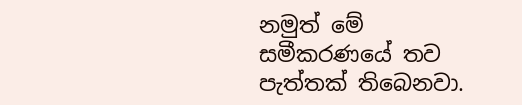නමුත් මේ සමීකරණයේ තව පැත්තක්‌ තිබෙනවා.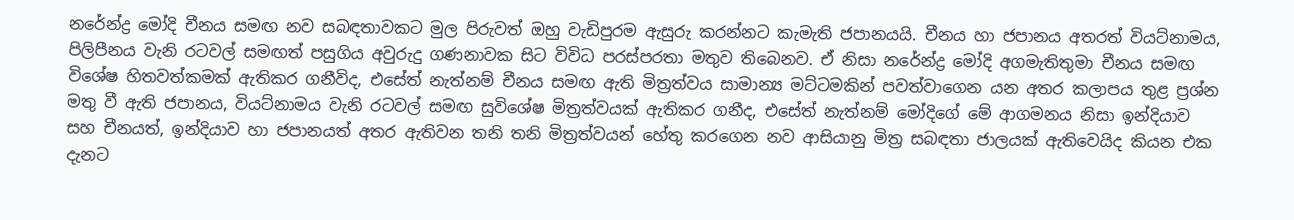නරේන්ද්‍ර මෝදි චීනය සමඟ නව සබඳතාවකට මුල පිරුවත් ඔහු වැඩිපුරම ඇසුරු කරන්නට කැමැති ජපානයයි. චීනය හා ජපානය අතරත් වියට්‌නාමය, පිලිපීනය වැනි රටවල් සමඟත් පසුගිය අවුරුදු ගණනාවක සිට විවිධ පරස්‌පරතා මතුව තිබෙනව. ඒ නිසා නරේන්ද්‍ර මෝදි අගමැතිතුමා චීනය සමඟ විශේෂ හිතවත්කමක්‌ ඇතිකර ගනීවිද, එසේත් නැත්නම් චීනය සමඟ ඇති මිත්‍රත්වය සාමාන්‍ය මට්‌ටමකින් පවත්වාගෙන යන අතර කලාපය තුළ ප්‍රශ්න මතු වී ඇති ජපානය, වියට්‌නාමය වැනි රටවල් සමඟ සුවිශේෂ මිත්‍රත්වයක්‌ ඇතිකර ගනීද, එසේත් නැත්නම් මෝදිගේ මේ ආගමනය නිසා ඉන්දියාව සහ චීනයත්, ඉන්දියාව හා ජපානයත් අතර ඇතිවන තනි තනි මිත්‍රත්වයන් හේතු කරගෙන නව ආසියානු මිත්‍ර සබඳතා ජාලයක්‌ ඇතිවෙයිද කියන එක දැනට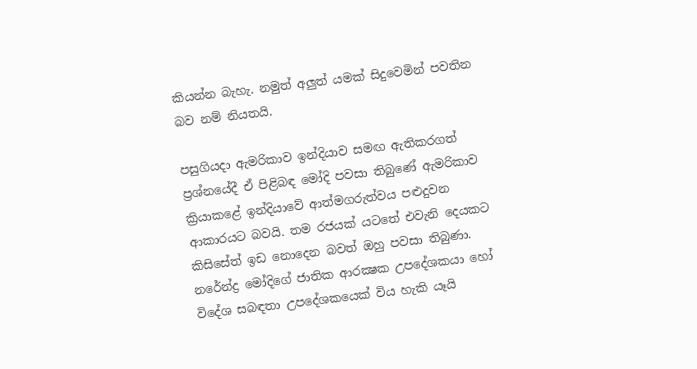කියන්න බැහැ. නමුත් අලුත් යමක්‌ සිදුවෙමින් පවතින බව නම් නියතයි.

පසුගියදා ඇමරිකාව ඉන්දියාව සමඟ ඇතිකරගත් ප්‍රශ්නයේදී ඒ පිළිබඳ මෝදි පවසා තිබුණේ ඇමරිකාව ක්‍රියාකළේ ඉන්දියාවේ ආත්මගරුත්වය පළුදුවන ආකාරයට බවයි. තම රජයක්‌ යටතේ එවැනි දෙයකට කිසිසේත් ඉඩ නොදෙන බවත් ඔහු පවසා තිබුණා. නරේන්ද්‍ර මෝදිගේ ජාතික ආරක්‍ෂක උපදේශකයා හෝ විදේශ සබඳතා උපදේශකයෙක්‌ විය හැකි යෑයි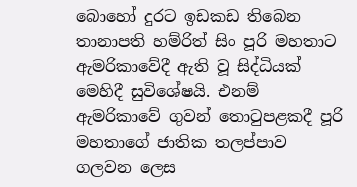බොහෝ දුරට ඉඩකඩ තිබෙන තානාපති හම්රිත් සිං පූරි මහතාට ඇමරිකාවේදී ඇති වූ සිද්ධියක්‌ මෙහිදී සුවිශේෂයි. එනම් ඇමරිකාවේ ගුවන් තොටුපළකදී පූරි මහතාගේ ජාතික තලප්පාව ගලවන ලෙස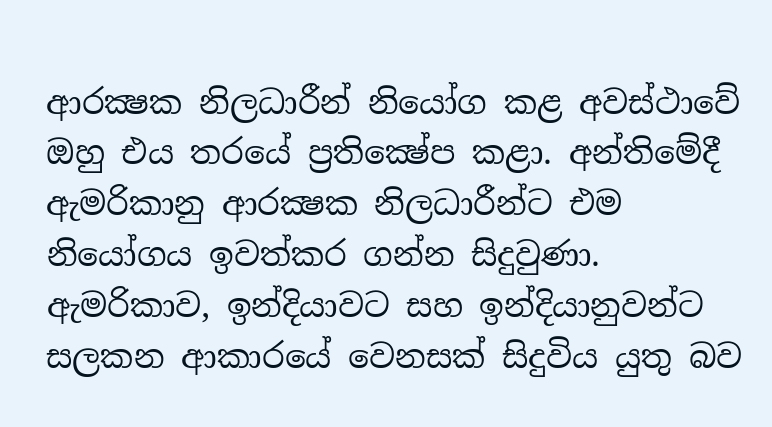ආරක්‍ෂක නිලධාරීන් නියෝග කළ අවස්‌ථාවේ ඔහු එය තරයේ ප්‍රතික්‍ෂේප කළා. අන්තිමේදී ඇමරිකානු ආරක්‍ෂක නිලධාරීන්ට එම නියෝගය ඉවත්කර ගන්න සිදුවුණා. ඇමරිකාව, ඉන්දියාවට සහ ඉන්දියානුවන්ට සලකන ආකාරයේ වෙනසක්‌ සිදුවිය යුතු බව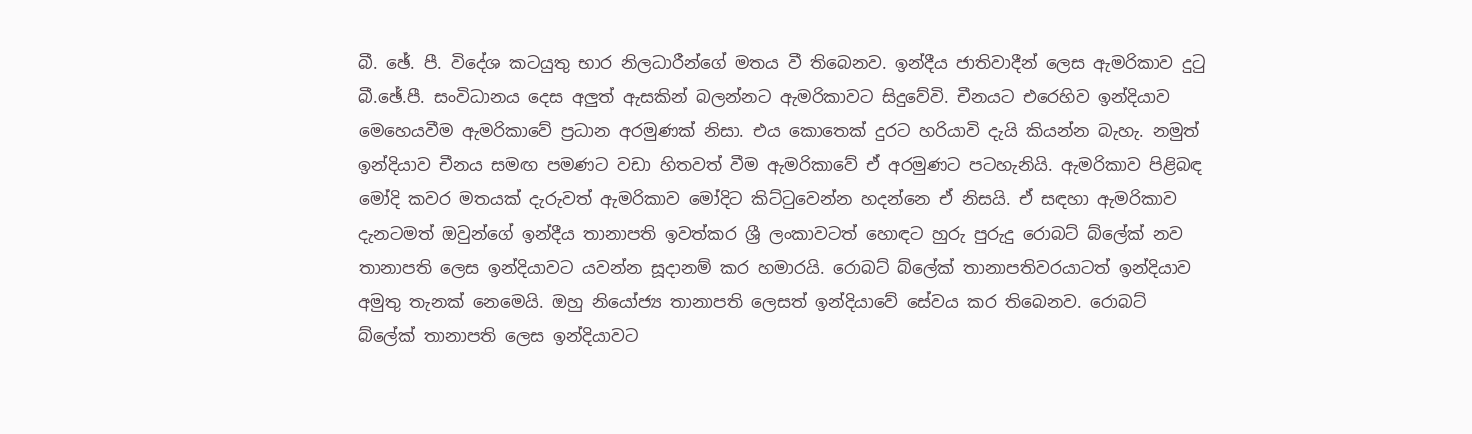බී. ඡේ. පී. විදේශ කටයුතු භාර නිලධාරීන්ගේ මතය වී තිබෙනව. ඉන්දීය ජාතිවාදීන් ලෙස ඇමරිකාව දුටු බී.ඡේ.පී. සංවිධානය දෙස අලුත් ඇසකින් බලන්නට ඇමරිකාවට සිදුවේවි. චීනයට එරෙහිව ඉන්දියාව මෙහෙයවීම ඇමරිකාවේ ප්‍රධාන අරමුණක්‌ නිසා. එය කොතෙක්‌ දුරට හරියාවි දැයි කියන්න බැහැ. නමුත් ඉන්දියාව චීනය සමඟ පමණට වඩා හිතවත් වීම ඇමරිකාවේ ඒ අරමුණට පටහැනියි. ඇමරිකාව පිළිබඳ මෝදි කවර මතයක්‌ දැරුවත් ඇමරිකාව මෝදිට කිට්‌ටුවෙන්න හදන්නෙ ඒ නිසයි. ඒ සඳහා ඇමරිකාව දැනටමත් ඔවුන්ගේ ඉන්දීය තානාපති ඉවත්කර ශ්‍රී ලංකාවටත් හොඳට හුරු පුරුදු රොබට්‌ බ්ලේක්‌ නව තානාපති ලෙස ඉන්දියාවට යවන්න සූදානම් කර හමාරයි. රොබට්‌ බ්ලේක්‌ තානාපතිවරයාටත් ඉන්දියාව අමුතු තැනක්‌ නෙමෙයි. ඔහු නියෝජ්‍ය තානාපති ලෙසත් ඉන්දියාවේ සේවය කර තිබෙනව. රොබට්‌ බ්ලේක්‌ තානාපති ලෙස ඉන්දියාවට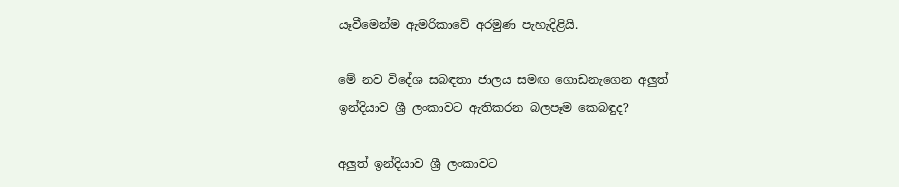යෑවීමෙන්ම ඇමරිකාවේ අරමුණ පැහැදිළියි.

මේ නව විදේශ සබඳතා ජාලය සමඟ ගොඩනැගෙන අලුත් ඉන්දියාව ශ්‍රී ලංකාවට ඇතිකරන බලපෑම කෙබඳුද?

අලුත් ඉන්දියාව ශ්‍රී ලංකාවට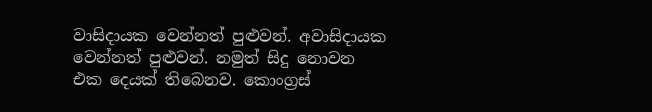වාසිදායක වෙන්නත් පුළුවන්. අවාසිදායක වෙන්නත් පුළුවන්. නමුත් සිදු නොවන එක දෙයක්‌ තිබෙනව. කොංග්‍රස්‌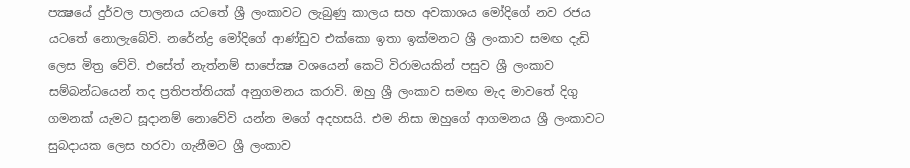පක්‍ෂයේ දුර්වල පාලනය යටතේ ශ්‍රී ලංකාවට ලැබුණු කාලය සහ අවකාශය මෝදිගේ නව රජය යටතේ නොලැබේවි. නරේන්ද්‍ර මෝදිගේ ආණ්‌ඩුව එක්‌කො ඉතා ඉක්‌මනට ශ්‍රී ලංකාව සමඟ දැඩි ලෙස මිත්‍ර වේවි. එසේත් නැත්නම් සාපේක්‍ෂ වශයෙන් කෙටි විරාමයකින් පසුව ශ්‍රී ලංකාව සම්බන්ධයෙන් තද ප්‍රතිපත්තියක්‌ අනුගමනය කරාවි. ඔහු ශ්‍රී ලංකාව සමඟ මැද මාවතේ දිගු ගමනක්‌ යැමට සූදානම් නොවේවි යන්න මගේ අදහසයි. එම නිසා ඔහුගේ ආගමනය ශ්‍රී ලංකාවට සුබදායක ලෙස හරවා ගැනීමට ශ්‍රී ලංකාව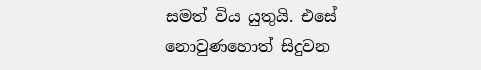සමත් විය යුතුයි. එසේ නොවුණහොත් සිදුවන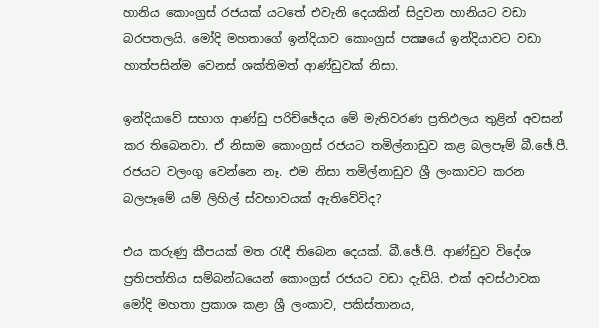හානිය කොංග්‍රස්‌ රජයක්‌ යටතේ එවැනි දෙයකින් සිදුවන හානියට වඩා බරපතලයි. මෝදි මහතාගේ ඉන්දියාව කොංග්‍රස්‌ පක්‍ෂයේ ඉන්දියාවට වඩා හාත්පසින්ම වෙනස්‌ ශක්‌තිමත් ආණ්‌ඩුවක්‌ නිසා.

ඉන්දියාවේ සභාග ආණ්‌ඩු පරිච්ඡේදය මේ මැතිවරණ ප්‍රතිඵලය තුළින් අවසන් කර තිබෙනවා. ඒ නිසාම කොංග්‍රස්‌ රජයට තමිල්නාඩුව කළ බලපෑම් බී.ඡේ.පී. රජයට වලංගු වෙන්නෙ නෑ. එම නිසා තමිල්නාඩුව ශ්‍රී ලංකාවට කරන බලපෑමේ යම් ලිහිල් ස්‌වභාවයක්‌ ඇතිවේවිද?

එය කරුණු කීපයක්‌ මත රැඳී තිබෙන දෙයක්‌. බී.ඡේ.පී. ආණ්‌ඩුව විදේශ ප්‍රතිපත්තිය සම්බන්ධයෙන් කොංග්‍රස්‌ රජයට වඩා දැඩියි. එක්‌ අවස්‌ථාවක මෝදි මහතා ප්‍රකාශ කළා ශ්‍රී ලංකාව, පකිස්‌තානය,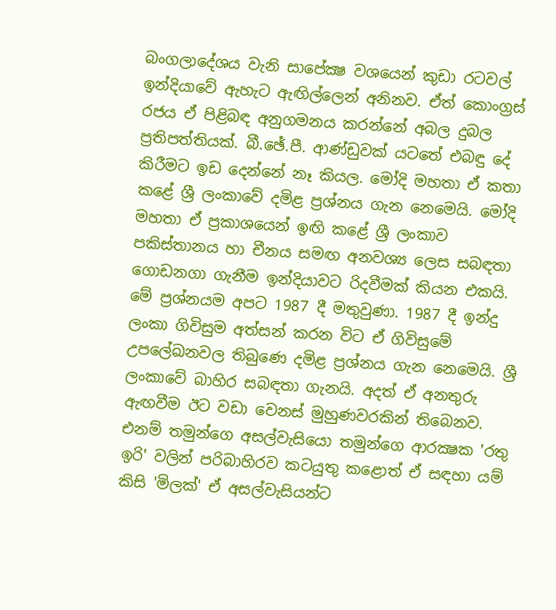බංගලාදේශය වැනි සාපේක්‍ෂ වශයෙන් කුඩා රටවල් ඉන්දියාවේ ඇහැට ඇඟිල්ලෙන් අනිනව. ඒත් කොංග්‍රස්‌ රජය ඒ පිළිබඳ අනුගමනය කරන්නේ අබල දුබල ප්‍රතිපත්තියක්‌. බී.ඡේ.පී. ආණ්‌ඩුවක්‌ යටතේ එබඳු දේ කිරීමට ඉඩ දෙන්නේ නෑ කියල. මෝදි මහතා ඒ කතා කළේ ශ්‍රී ලංකාවේ දමිළ ප්‍රශ්නය ගැන නෙමෙයි. මෝදි මහතා ඒ ප්‍රකාශයෙන් ඉඟි කළේ ශ්‍රී ලංකාව පකිස්‌තානය හා චීනය සමඟ අනවශ්‍ය ලෙස සබඳතා ගොඩනගා ගැනීම ඉන්දියාවට රිදවීමක්‌ කියන එකයි. මේ ප්‍රශ්නයම අපට 1987 දී මතුවුණා. 1987 දී ඉන්දු ලංකා ගිවිසුම අත්සන් කරන විට ඒ ගිවිසුමේ උපලේඛනවල තිබුණෙ දමිළ ප්‍රශ්නය ගැන නෙමෙයි. ශ්‍රී ලංකාවේ බාහිර සබඳතා ගැනයි. අදත් ඒ අනතුරු ඇඟවීම ඊට වඩා වෙනස්‌ මුහුණවරකින් තිබෙනව. එනම් තමුන්ගෙ අසල්වැසියො තමුන්ගෙ ආරක්‍ෂක 'රතු ඉරි' වලින් පරිබාහිරව කටයුතු කළොත් ඒ සඳහා යම් කිසි 'මිලක්‌' ඒ අසල්වැසියන්ට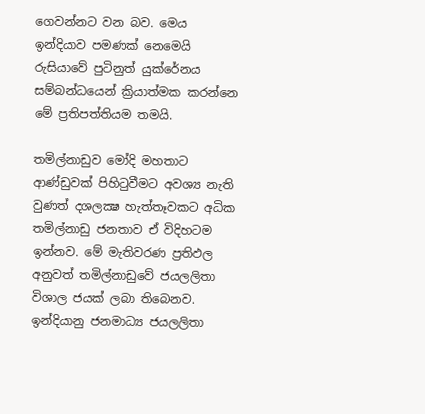ගෙවන්නට වන බව. මෙය ඉන්දියාව පමණක්‌ නෙමෙයි රුසියාවේ පුටිනුත් යුක්‌රේනය සම්බන්ධයෙන් ක්‍රියාත්මක කරන්නෙ මේ ප්‍රතිපත්තියම තමයි.

තමිල්නාඩුව මෝදි මහතාට ආණ්‌ඩුවක්‌ පිහිටුවීමට අවශ්‍ය නැති වුණත් දශලක්‍ෂ හැත්තෑවකට අධික තමිල්නාඩු ජනතාව ඒ විදිහටම ඉන්නව. මේ මැතිවරණ ප්‍රතිඵල අනුවත් තමිල්නාඩුවේ ජයලලිතා විශාල ජයක්‌ ලබා තිබෙනව. ඉන්දියානු ජනමාධ්‍ය ජයලලිතා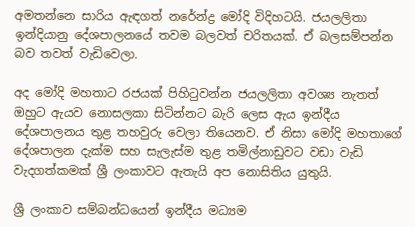අමතන්නෙ සාරිය ඇඳගත් නරේන්ද්‍ර මෝදි විදිහටයි. ජයලලිතා ඉන්දියානු දේශපාලනයේ තවම බලවත් චරිතයක්‌. ඒ බලසම්පන්න බව තවත් වැඩිවෙලා.

අද මෝදි මහතාට රජයක්‌ පිහිටුවන්න ජයලලිතා අවශ්‍ය නැතත් ඔහුට ඇයව නොසලකා සිටින්නට බැරි ලෙස ඇය ඉන්දීය දේශපාලනය තුළ තහවුරු වෙලා තියෙනව. ඒ නිසා මෝදි මහතාගේ දේශපාලන දැක්‌ම සහ සැලැස්‌ම තුළ තමිල්නාඩුවට වඩා වැඩි වැදගත්කමක්‌ ශ්‍රී ලංකාවට ඇතැයි අප නොසිතිය යුතුයි.

ශ්‍රී ලංකාව සම්බන්ධයෙන් ඉන්දීය මධ්‍යම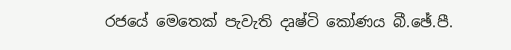රජයේ මෙතෙක්‌ පැවැති දෘෂ්ටි කෝණය බී.ඡේ.පී.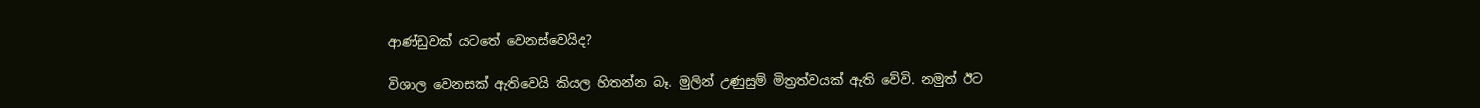ආණ්‌ඩුවක්‌ යටතේ වෙනස්‌වෙයිද?

විශාල වෙනසක්‌ ඇතිවෙයි කියල හිතන්න බෑ. මුලින් උණුසුම් මිත්‍රත්වයක්‌ ඇති වේවි. නමුත් ඊට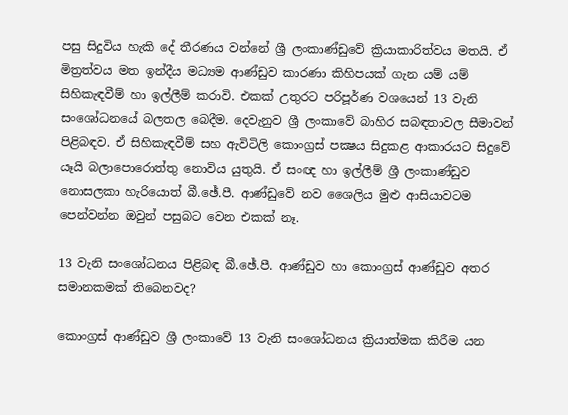පසු සිදුවිය හැකි දේ තීරණය වන්නේ ශ්‍රී ලංකාණ්‌ඩුවේ ක්‍රියාකාරිත්වය මතයි. ඒ මිත්‍රත්වය මත ඉන්දීය මධ්‍යම ආණ්‌ඩුව කාරණා කිහිපයක්‌ ගැන යම් යම් සිහිකැඳවීම් හා ඉල්ලීම් කරාවි. එකක්‌ උතුරට පරිපූර්ණ වශයෙන් 13 වැනි සංශෝධනයේ බලතල බෙදීම. දෙවැනුව ශ්‍රී ලංකාවේ බාහිර සබඳතාවල සීමාවන් පිළිබඳව. ඒ සිහිකැඳවීම් සහ ඇවිටිලි කොංග්‍රස්‌ පක්‍ෂය සිදුකළ ආකාරයට සිදුවේ යෑයි බලාපොරොත්තු නොවිය යුතුයි. ඒ සංඥ හා ඉල්ලීම් ශ්‍රී ලංකාණ්‌ඩුව නොසලකා හැරියොත් බී.ඡේ.පී. ආණ්‌ඩුවේ නව ශෛලිය මුළු ආසියාවටම පෙන්වන්න ඔවුන් පසුබට වෙන එකක්‌ නෑ.

13 වැනි සංශෝධනය පිළිබඳ බී.ඡේ.පී. ආණ්‌ඩුව හා කොංග්‍රස්‌ ආණ්‌ඩුව අතර සමානකමක්‌ තිබෙනවද?

කොංග්‍රස්‌ ආණ්‌ඩුව ශ්‍රී ලංකාවේ 13 වැනි සංශෝධනය ක්‍රියාත්මක කිරීම යන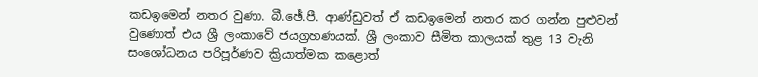කඩඉමෙන් නතර වුණා. බී.ඡේ.පී. ආණ්‌ඩුවත් ඒ කඩඉමෙන් නතර කර ගන්න පුළුවන් වුණොත් එය ශ්‍රී ලංකාවේ ජයග්‍රහණයක්‌. ශ්‍රී ලංකාව සීමිත කාලයක්‌ තුළ 13 වැනි සංශෝධනය පරිපූර්ණව ක්‍රියාත්මක කළොත්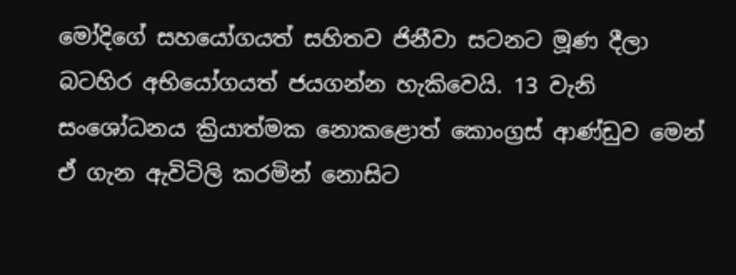මෝදිගේ සහයෝගයත් සහිතව ජිනීවා සටනට මූණ දීලා බටහිර අභියෝගයත් ජයගන්න හැකිවෙයි. 13 වැනි සංශෝධනය ක්‍රියාත්මක නොකළොත් කොංග්‍රස්‌ ආණ්‌ඩුව මෙන් ඒ ගැන ඇවිටිලි කරමින් නොසිට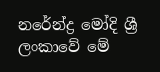නරේන්ද්‍ර මෝදි ශ්‍රී ලංකාවේ මේ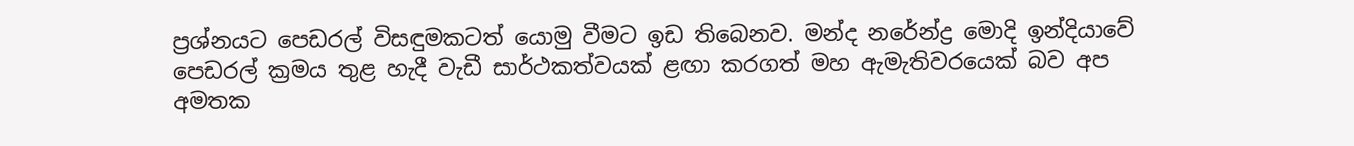ප්‍රශ්නයට පෙඩරල් විසඳුමකටත් යොමු වීමට ඉඩ තිබෙනව. මන්ද නරේන්ද්‍ර මොදි ඉන්දියාවේ පෙඩරල් ක්‍රමය තුළ හැදී වැඩී සාර්ථකත්වයක්‌ ළඟා කරගත් මහ ඇමැතිවරයෙක්‌ බව අප අමතක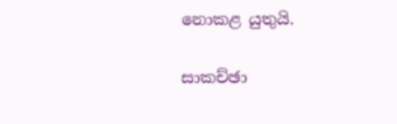නොකළ යුතුයි.

සාකච්ඡා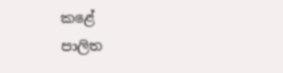කළේ
පාලිත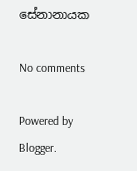සේනානායක

No comments

Powered by Blogger.